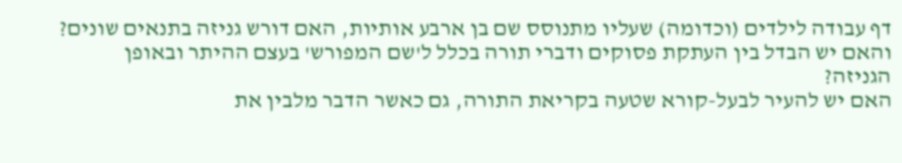דף עבודה לילדים (וכדומה) שעליו מתנוסס שם בן ארבע אותיות, האם דורש גניזה בתנאים שונים? והאם יש הבדל בין העתקת פסוקים ודברי תורה בכלל ל'שם המפורש' בעצם ההיתר ובאופן הגניזה?
האם יש להעיר לבעל-קורא שטעה בקריאת התורה, גם כאשר הדבר מלבין את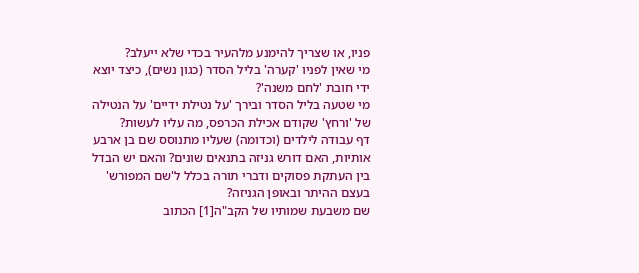פניו, או שצריך להימנע מלהעיר בכדי שלא ייעלב?
מי שאין לפניו 'קערה' בליל הסדר (כגון נשים), כיצד יוצא ידי חובת 'לחם משנה'?
מי שטעה בליל הסדר ובירך 'על נטילת ידיים' על הנטילה של 'ורחץ' שקודם אכילת הכרפס, מה עליו לעשות?
דף עבודה לילדים (וכדומה) שעליו מתנוסס שם בן ארבע אותיות, האם דורש גניזה בתנאים שונים? והאם יש הבדל בין העתקת פסוקים ודברי תורה בכלל ל'שם המפורש' בעצם ההיתר ובאופן הגניזה?
שם משבעת שמותיו של הקב"ה[1] הכתוב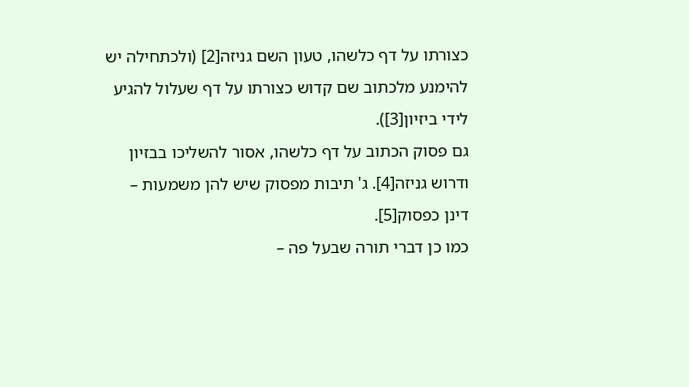כצורתו על דף כלשהו, טעון השם גניזה[2] (ולכתחילה יש להימנע מלכתוב שם קדוש כצורתו על דף שעלול להגיע לידי ביזיון[3]).
גם פסוק הכתוב על דף כלשהו, אסור להשליכו בבזיון ודרוש גניזה[4]. ג' תיבות מפסוק שיש להן משמעות – דינן כפסוק[5].
כמו כן דברי תורה שבעל פה –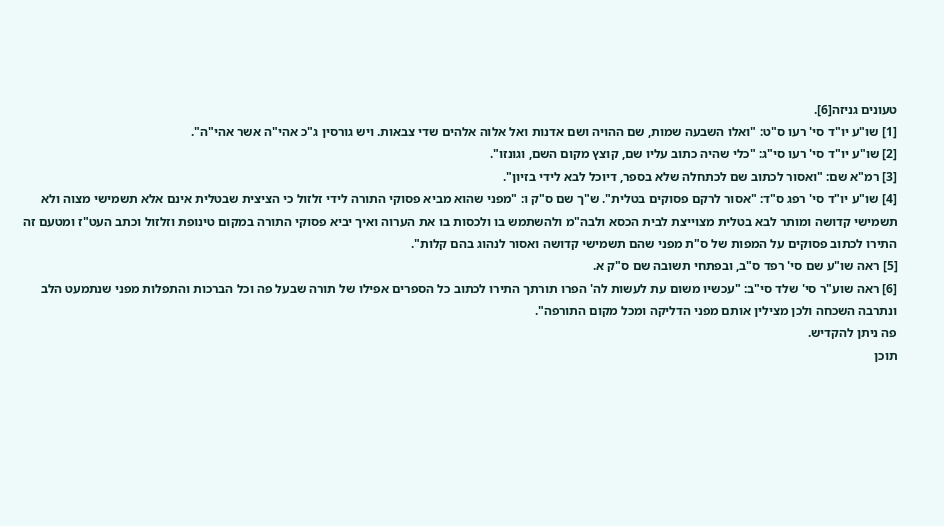טעונים גניזה[6].
[1] שו"ע יו"ד סי' רעו ס"ט: "ואלו השבעה שמות, שם ההויה ושם אדנות ואל אלוה אלהים שדי צבאות. ויש גורסין ג"כ אהי"ה אשר אהי"ה".
[2] שו"ע יו"ד סי' רעו סי"ג: "כלי שהיה כתוב עליו שם, קוצץ מקום השם, וגונזו".
[3] רמ"א שם: "ואסור לכתוב שם לכתחלה שלא בספר, דיוכל לבא לידי בזיון".
[4] שו"ע יו"ד סי' רפג ס"ד: "אסור לרקם פסוקים בטלית". ש"ך שם ס"ק ו: "מפני שהוא מביא פסוקי התורה לידי זלזול כי הציצית שבטלית אינם אלא תשמישי מצוה ולא תשמישי קדושה ומותר לבא בטלית מצוייצת לבית הכסא ולבה"מ ולהשתמש בו ולכסות בו את הערוה ואיך יביא פסוקי התורה במקום טינופת וזלזול וכתב העט"ז ומטעם זה התירו לכתוב פסוקים על המפות של ס"ת מפני שהם תשמישי קדושה ואסור לנהוג בהם קלות".
[5] ראה שו"ע שם סי' רפד ס"ב, ובפתחי תשובה שם ס"ק א.
[6] ראה שוע"ר סי' שלד סי"ב: "עכשיו משום עת לעשות לה' הפרו תורתך התירו לכתוב כל הספרים אפילו של תורה שבעל פה וכל הברכות והתפלות מפני שנתמעט הלב ונתרבה השכחה ולכן מצילין אותם מפני הדליקה ומכל מקום התורפה".
פה ניתן להקדיש.
תוכן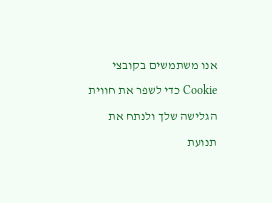אנו משתמשים בקובצי Cookie כדי לשפר את חווית הגלישה שלך ולנתח את תנועת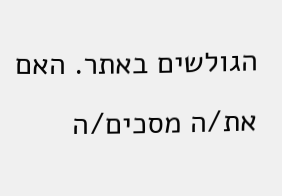הגולשים באתר. האם את/ה מסכים/ה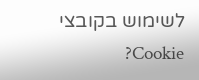לשימוש בקובצי Cookie?